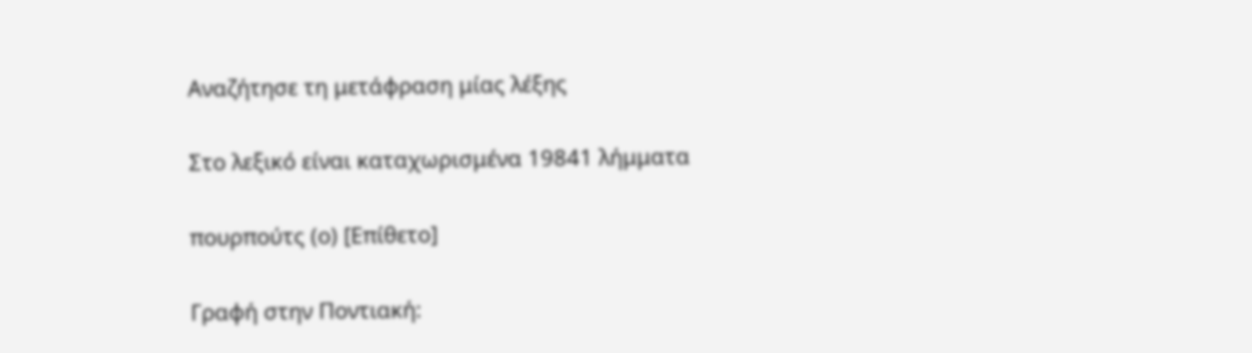Αναζήτησε τη μετάφραση μίας λέξης

Στο λεξικό είναι καταχωρισμένα 19841 λήμματα

πουρπούτς (ο) [Επίθετο]

Γραφή στην Ποντιακή: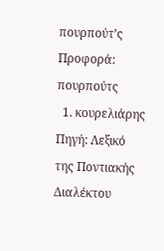πουρπούτ’ς Προφορά: πουρπούτς
  1. κουρελιάρης Πηγή: Λεξικό της Ποντιακής Διαλέκτου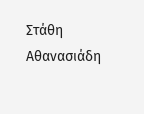Στάθη Αθανασιάδη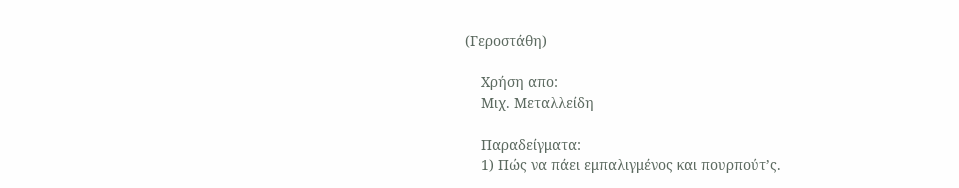(Γεροστάθη)

    Χρήση απο:
    Μιχ. Μεταλλείδη

    Παραδείγματα:
    1) Πώς να πάει εμπαλιγμένος και πουρπούτ’ς.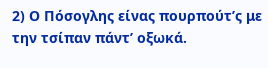2) Ο Πόσογλης είνας πουρπούτ’ς με την τσίπαν πάντ’ οξωκά.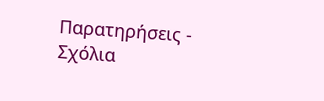Παρατηρήσεις - Σχόλια